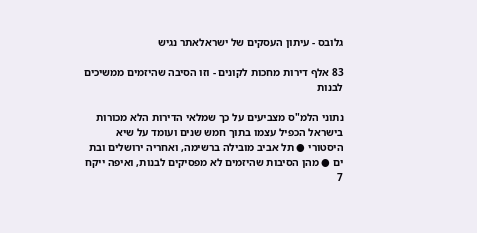גלובס - עיתון העסקים של ישראלאתר נגיש

83 אלף דירות מחכות לקונים - וזו הסיבה שהיזמים ממשיכים לבנות

נתוני הלמ"ס מצביעים על כך שמלאי הדירות הלא מכורות בישראל הכפיל עצמו בתוך חמש שנים ועומד על שיא היסטורי ● תל אביב מובילה ברשימה, ואחריה ירושלים ובת ים ● מהן הסיבות שהיזמים לא מפסיקים לבנות, ואיפה ייקח 7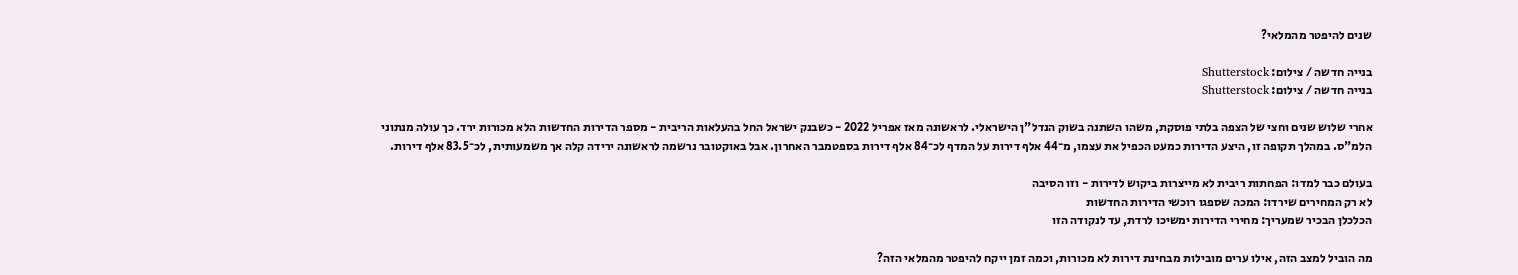שנים להיפטר מהמלאי?

בנייה חדשה / צילום: Shutterstock
בנייה חדשה / צילום: Shutterstock

אחרי שלוש שנים וחצי של הצפה בלתי פוסקת, משהו השתנה בשוק הנדל"ן הישראלי. לראשונה מאז אפריל 2022 - כשבנק ישראל החל בהעלאות הריבית - מספר הדירות החדשות הלא מכורות ירד. כך עולה מנתוני הלמ"ס. במהלך תקופה זו, היצע הדירות כמעט הכפיל את עצמו, מ־44 אלף דירות על המדף לכ־84 אלף דירות בספטמבר האחרון. אבל באוקטובר נרשמה לראשונה ירידה קלה אך משמעותית, לכ־83.5 אלף דירות.

בעולם כבר למדו: הפחתות ריבית לא מייצרות ביקוש לדירות - וזו הסיבה
לא רק המחירים שירדו: המכה שספגו רוכשי הדירות החדשות
הכלכלן הבכיר שמעריך: מחירי הדירות ימשיכו לרדת, עד לנקודה הזו

מה הוביל למצב הזה, אילו ערים מובילות מבחינת דירות לא מכורות, וכמה זמן ייקח להיפטר מהמלאי הזה?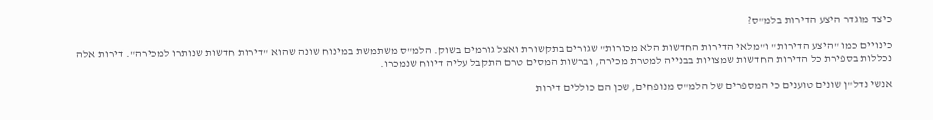כיצד מוגדר היצע הדירות בלמ"ס?

כינויים כמו "היצע הדירות" ו"מלאי הדירות החדשות הלא מכורות" שגורים בתקשורת ואצל גורמים בשוק. הלמ"ס משתמשת במינוח שונה שהוא "דירות חדשות שנותרו למכירה". דירות אלה נכללות בספירת כל הדירות החדשות שמצויות בבנייה למטרת מכירה, וברשות המסים טרם התקבל עליה דיווח שנמכרו.

אנשי נדל"ן שונים טוענים כי המספרים של הלמ"ס מנופחים, שכן הם כוללים דירות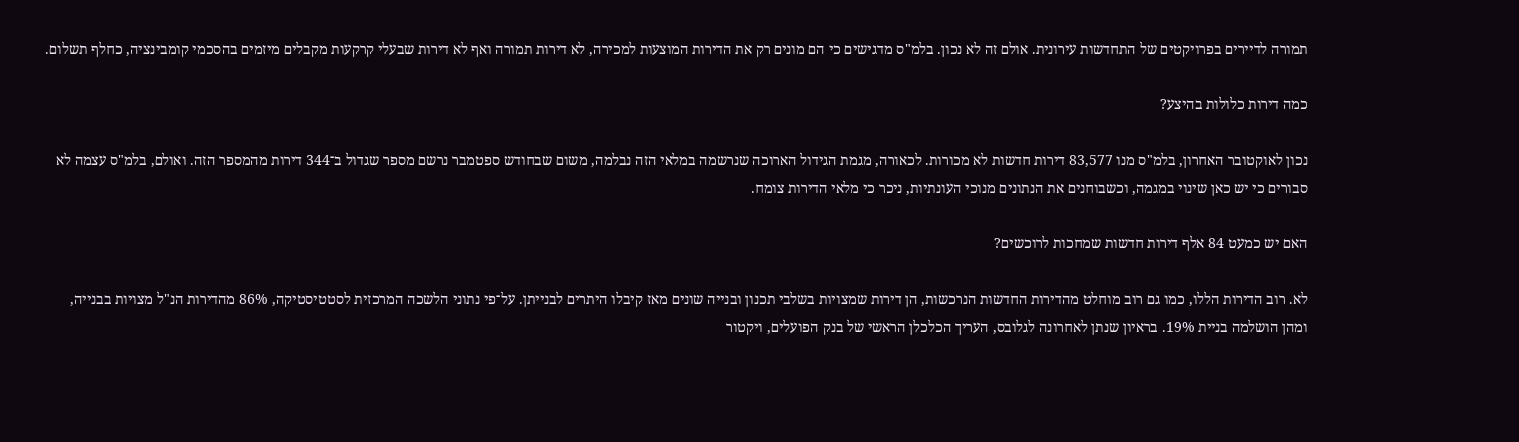תמורה לדיירים בפרויקטים של התחדשות עירונית. אולם זה לא נכון. בלמ"ס מדגישים כי הם מונים רק את הדירות המוצעות למכירה, לא דירות תמורה ואף לא דירות שבעלי קרקעות מקבלים מיזמים בהסכמי קומבינציה, כחלף תשלום.

כמה דירות כלולות בהיצע?

נכון לאוקטובר האחרון, בלמ"ס מנו 83,577 דירות חדשות לא מכורות. לכאורה, מגמת הגידול הארוכה שנרשמה במלאי הזה נבלמה, משום שבחודש ספטמבר נרשם מספר שגדול ב־344 דירות מהמספר הזה. ואולם, בלמ"ס עצמה לא סבורים כי יש כאן שינוי במגמה, וכשבוחנים את הנתונים מנוכי העונתיות, ניכר כי מלאי הדירות צומח.

האם יש כמעט 84 אלף דירות חדשות שמחכות לרוכשים?

לא. רוב הדירות הללו, כמו גם רוב מוחלט מהדירות החדשות הנרכשות, הן דירות שמצויות בשלבי תכנון ובנייה שונים מאז קיבלו היתרים לבנייתן. על־פי נתוני הלשכה המרכזית לסטטיסטיקה, 86% מהדירות הנ"ל מצויות בבנייה, ומהן הושלמה בניית 19%. בראיון שנתן לאחרונה לגלובס, העריך הכלכלן הראשי של בנק הפועלים, ויקטור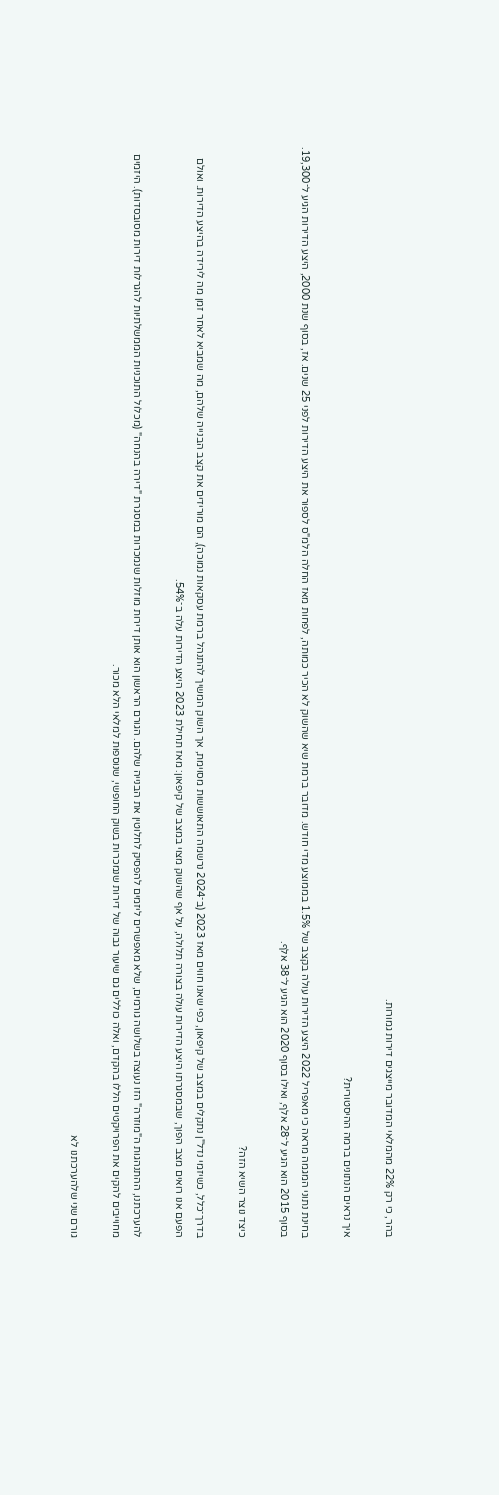בהר, כי רק 22% מהמלאי המדובר מייצגים דירות גמורות.

איך נראים הנתונים ברמה ההיסטורית?

בחינת נתוני המגמה מראה כי מאפריל 2022 היצע הדירות עולה בקצב של 1.5% בממוצע מדי חודש. מדובר ברמת שיא שהשוק לא הכיר כמותה, לפחות מאז החלה הלמ"ס לספור את היצע הדירות לפני 25 שנים. אז, בסוף שנת 2000, היצע הדירות הגיע ל־19,300. בסוף 2015 הוא הגיע ל־28 אלף, ואילו בסוף 2020 הוא הגיע ל־38 אלף.

כיצד נוצר השיא הזה?

בדרך־כלל, כשיזמי נדל"ן נתקלים במצב של קיפאון, כפי שאנו חווים מאז 2023 (ב־2024 נרשמה התאוששות מסוימת, אך השוק המשיך להתנהל ברמת עסקאות נמוכה), הם מורידים את קצב הבנייה שלהם, מה שמביא לאחר זמן מה לירידה בהיצע הדירות. ואולם הפעם אנו רואים מצב הפוך, שבמסגרתו היצע הדירות עולה בצורה תלולה, על אף שהשוק מצוי במצב של קיפאון: מאז תחילת 2023 היצע הדירות עלה ב־54%.

להערכתנו, ההתנהגות ה"מוזרה" הזו נעוצה בשלושה גורמים, שלא מאפשרים ליזמים להפסיק לחלוטין את הבנייה שלהם. הגורם הראשון הוא אותן דירות מוזלות שנמכרות במסגרת "דירה בהנחה" (מכלול התוכניות הממשלתיות להגרלות דירות מסובסדות). היזמים מחוייבים להקים את הפרויקטים הללו בהקדם, ואלה כוללים גם שיעור גבוה של דירות שנמכרות בשוק החופשי, שנוספות למלאי הלא מכור.

גורם שני שלהערכתנו לא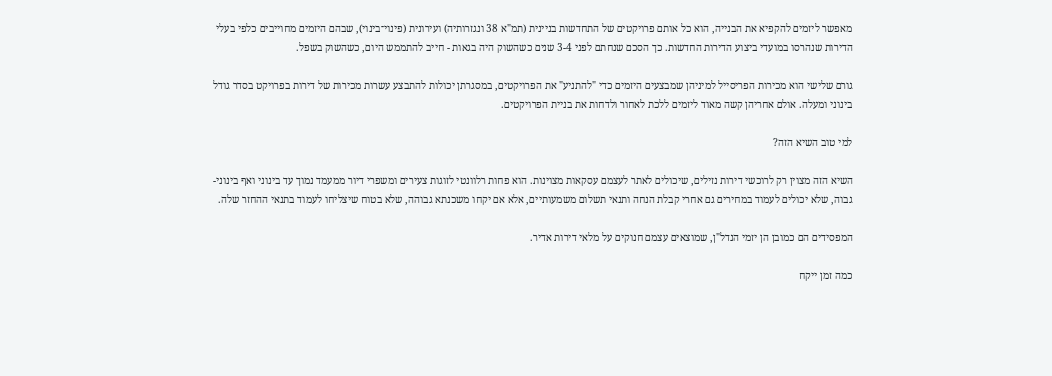מאפשר ליזמים להקפיא את הבנייה, הוא כל אותם פרויקטים של התחדשות בניינית (תמ"א 38 ונגזרותיה) ועירונית (פינוי־בינוי), שבהם היזמים מחוייבים כלפי בעלי הדירות שנהרסו במועדי ביצוע הדירות החדשות. כך הסכם שנחתם לפני 3-4 שנים כשהשוק היה בגאות - חייב להתממש היום, כשהשוק בשפל.

גורם שלישי הוא מכירות הפריסייל למיניהן שמבצעים היזמים כדי "להתניע" את הפרויקטים, במסגרתן יכולות להתבצע עשרות מכירות של דירות בפרויקט בסדר גודל בינוני ומעלה. אולם אחריהן קשה מאוד ליזמים ללכת לאחור ולדחות את בניית הפרויקטים.

למי טוב השיא הזה?

השיא הזה מצוין רק לרוכשי דירות נזילים, שיכולים לאתר לעצמם עסקאות מצוינות. הוא פחות רלוונטי לזוגות צעירים ומשפרי דיור ממעמד נמוך עד בינוני ואף בינוני-גבוה, שלא יכולים לעמוד במחירים גם אחרי קבלת הנחה ותנאי תשלום משמעותיים, אלא אם יקחו משכנתא גבוהה, שלא בטוח שיצליחו לעמוד בתנאי ההחזר שלה.

המפסידים הם כמובן הן יזמי הנדל"ן, שמוצאים עצמם חנוקים על מלאי דירות אדיר.

כמה זמן ייקח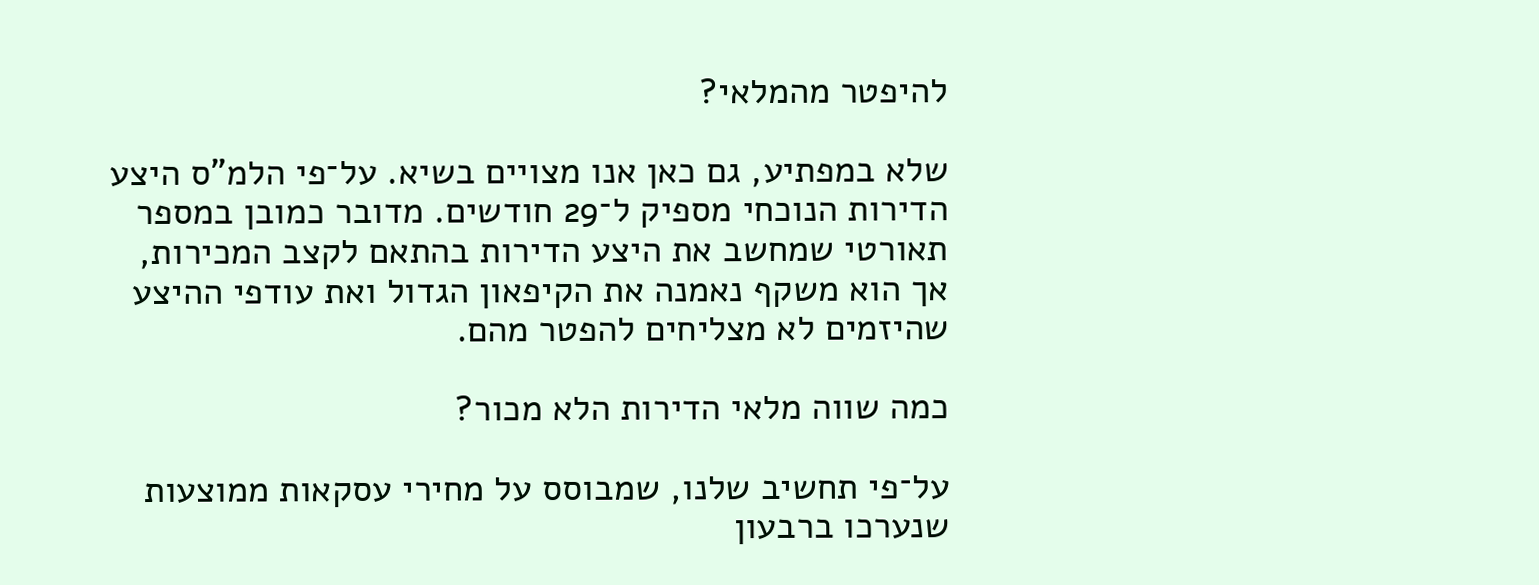להיפטר מהמלאי?

שלא במפתיע, גם כאן אנו מצויים בשיא. על־פי הלמ"ס היצע הדירות הנוכחי מספיק ל־29 חודשים. מדובר כמובן במספר תאורטי שמחשב את היצע הדירות בהתאם לקצב המכירות, אך הוא משקף נאמנה את הקיפאון הגדול ואת עודפי ההיצע שהיזמים לא מצליחים להפטר מהם.

כמה שווה מלאי הדירות הלא מכור?

על־פי תחשיב שלנו, שמבוסס על מחירי עסקאות ממוצעות שנערכו ברבעון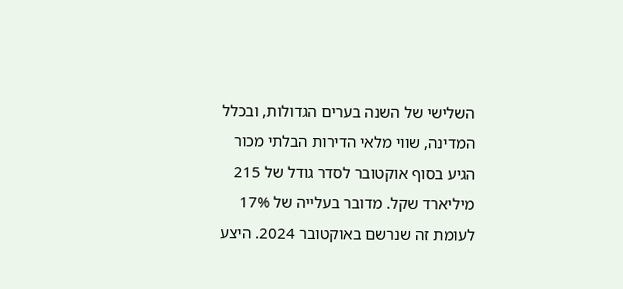השלישי של השנה בערים הגדולות, ובכלל המדינה, שווי מלאי הדירות הבלתי מכור הגיע בסוף אוקטובר לסדר גודל של 215 מיליארד שקל. מדובר בעלייה של 17% לעומת זה שנרשם באוקטובר 2024. היצע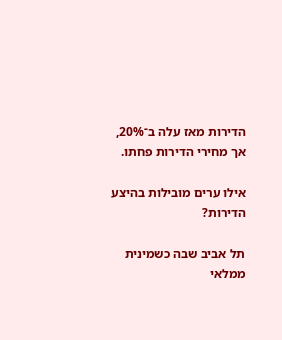הדירות מאז עלה ב־20%, אך מחירי הדירות פחתו.

אילו ערים מובילות בהיצע הדירות?

תל אביב שבה כשמינית ממלאי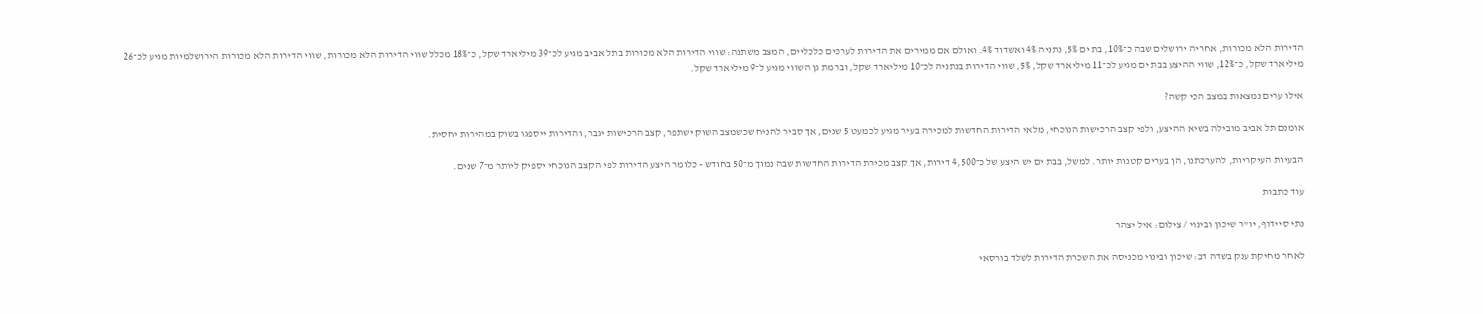הדירות הלא מכורות, אחריה ירושלים שבה כ־10%, בת ים 5%, נתניה 4% ואשדוד 4%. ואולם אם ממירים את הדירות לערכים כלכליים, המצב משתנה: שווי הדירות הלא מכורות בתל אביב מגיע לכ־39 מיליארד שקל, כ־18% מכלל שווי הדירות הלא מכורות, שווי הדירות הלא מכורות הירושלמיות מגיע לכ־26 מיליארד שקל, כ־12%, שווי ההיצע בבת ים מגיע לכ־11 מיליארד שקל, 5%, שווי הדירות בנתניה לכ־10 מיליארד שקל, וברמת גן השווי מגיע ל־9 מיליארד שקל.

אילו ערים נמצאות במצב הכי קשה?

אומנם תל אביב מובילה בשיא ההיצע, ולפי קצב הרכישות הנוכחי, מלאי הדירות החדשות למכירה בעיר מגיע לכמעט 5 שנים, אך סביר להניח שכשמצב השוק ישתפר, קצב הרכישות יגבר, והדירות ייספגו בשוק במהירות יחסית.

הבעיות העיקריות, להערכתנו, הן בערים קטנות יותר. למשל, בבת ים יש היצע של כ־4,500 דירות, אך קצב מכירת הדירות החדשות שבה נמוך מ־50 בחודש - כלומר היצע הדירות לפי הקצב הנוכחי יספיק ליותר מ־7 שנים.

עוד כתבות

נתי סיידוף, יו''ר שיכון ובינוי / צילום: איל יצהר

לאחר מחיקת ענק בשדה דב: שיכון ובינוי מכניסה את השכרת הדירות לשלד בורסאי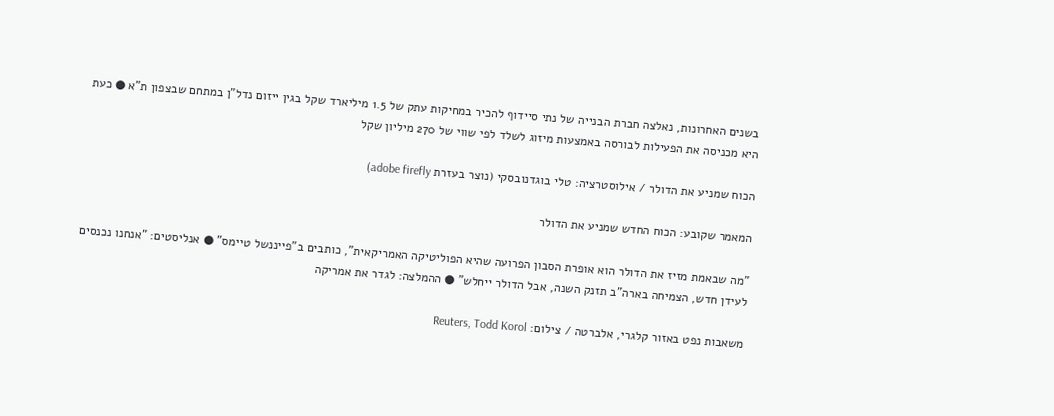בשנים האחרונות, נאלצה חברת הבנייה של נתי סיידוף להכיר במחיקות עתק של 1.5 מיליארד שקל בגין ייזום נדל"ן במתחם שבצפון ת"א ● כעת היא מכניסה את הפעילות לבורסה באמצעות מיזוג לשלד לפי שווי של 270 מיליון שקל

הכוח שמניע את הדולר / אילוסטרציה: טלי בוגדנובסקי (נוצר בעזרת adobe firefly)

המאמר שקובע: הכוח החדש שמניע את הדולר

"מה שבאמת מזיז את הדולר הוא אופרת הסבון הפרועה שהיא הפוליטיקה האמריקאית", כותבים ב"פייננשל טיימס" ● אנליסטים: "אנחנו נכנסים לעידן חדש, הצמיחה בארה"ב תזנק השנה, אבל הדולר ייחלש" ● ההמלצה: לגדר את אמריקה

משאבות נפט באזור קלגרי, אלברטה / צילום: Reuters, Todd Korol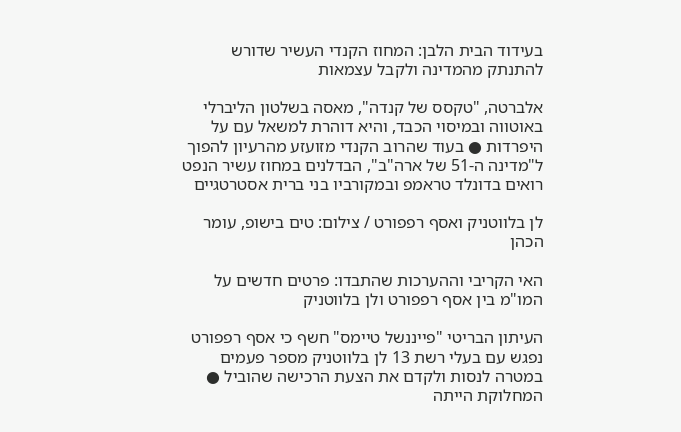בעידוד הבית הלבן: המחוז הקנדי העשיר שדורש להתנתק מהמדינה ולקבל עצמאות

אלברטה, "טקסס של קנדה", מאסה בשלטון הליברלי באוטווה ובמיסוי הכבד, והיא דוהרת למשאל עם על היפרדות ● בעוד שהרוב הקנדי מזועזע מהרעיון להפוך ל"מדינה ה-51 של ארה"ב", הבדלנים במחוז עשיר הנפט רואים בדונלד טראמפ ובמקורביו בני ברית אסטרטגיים

לן בלווטניק ואסף רפפורט / צילום: טים בישופ, עומר הכהן

האי הקריבי וההערכות שהתבדו: פרטים חדשים על המו"מ בין אסף רפפורט ולן בלווטניק

העיתון הבריטי "פייננשל טיימס" חשף כי אסף רפפורט נפגש עם בעלי רשת 13 לן בלווטניק מספר פעמים במטרה לנסות ולקדם את הצעת הרכישה שהוביל ● המחלוקת הייתה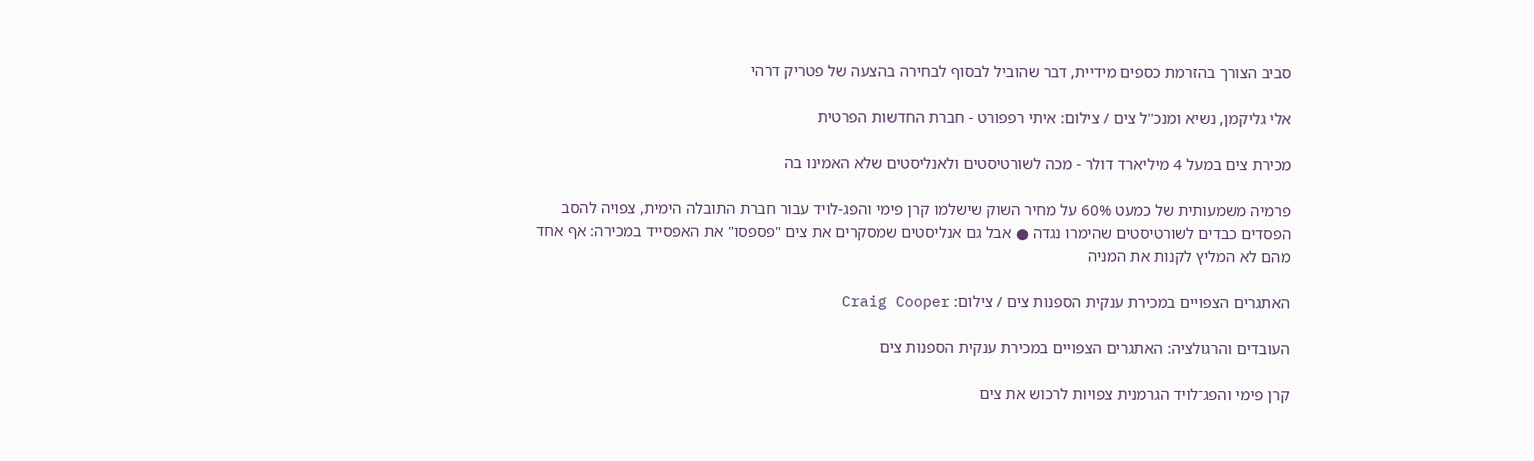סביב הצורך בהזרמת כספים מידיית, דבר שהוביל לבסוף לבחירה בהצעה של פטריק דרהי

אלי גליקמן, נשיא ומנכ''ל צים / צילום: איתי רפפורט - חברת החדשות הפרטית

מכירת צים במעל 4 מיליארד דולר - מכה לשורטיסטים ולאנליסטים שלא האמינו בה

פרמיה משמעותית של כמעט 60% על מחיר השוק שישלמו קרן פימי והפג-לויד עבור חברת התובלה הימית, צפויה להסב הפסדים כבדים לשורטיסטים שהימרו נגדה ● אבל גם אנליסטים שמסקרים את צים "פספסו" את האפסייד במכירה: אף אחד מהם לא המליץ לקנות את המניה

האתגרים הצפויים במכירת ענקית הספנות צים / צילום: Craig Cooper

העובדים והרגולציה: האתגרים הצפויים במכירת ענקית הספנות צים

קרן פימי והפג־לויד הגרמנית צפויות לרכוש את צים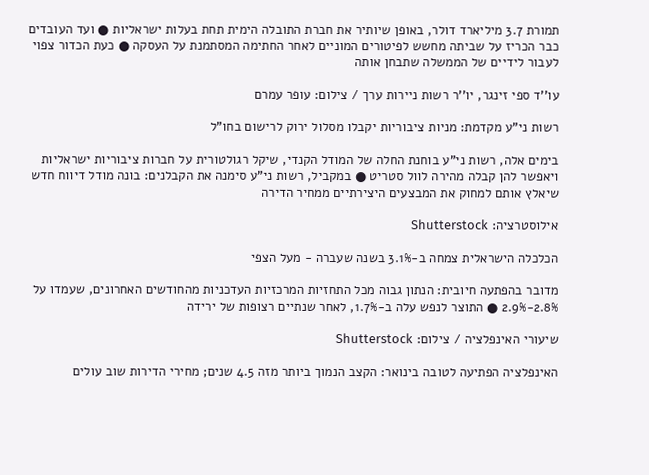תמורת 3.7 מיליארד דולר, באופן שיותיר את חברת התובלה הימית תחת בעלות ישראליות ● ועד העובדים כבר הכריז על שביתה מחשש לפיטורים המוניים לאחר החתימה המסתמנת על העסקה ● כעת הכדור צפוי לעבור לידיים של הממשלה שתבחן אותה

עו''ד ספי זינגר, יו''ר רשות ניירות ערך / צילום: עופר עמרם

רשות ני"ע מקדמת: מניות ציבוריות יקבלו מסלול ירוק לרישום בחו"ל

בימים אלה, רשות ני"ע בוחנת החלה של המודל הקנדי, שיקל רגולטורית על חברות ציבוריות ישראליות ויאפשר להן קבלה מהירה לוול סטריט ● במקביל, רשות ני"ע סימנה את הקבלנים: בונה מודל דיווח חדש שיאלץ אותם למחוק את המבצעים היצירתיים ממחיר הדירה

אילוסטרציה: Shutterstock

הכלכלה הישראלית צמחה ב-3.1% בשנה שעברה - מעל הצפי

מדובר בהפתעה חיובית: הנתון גבוה מכל התחזיות המרכזיות העדכניות מהחודשים האחרונים, שעמדו על 2.8%-2.9% ● התוצר לנפש עלה ב-1.7%, לאחר שנתיים רצופות של ירידה

שיעורי האינפלציה / צילום: Shutterstock

האינפלציה הפתיעה לטובה בינואר: הקצב הנמוך ביותר מזה 4.5 שנים; מחירי הדירות שוב עולים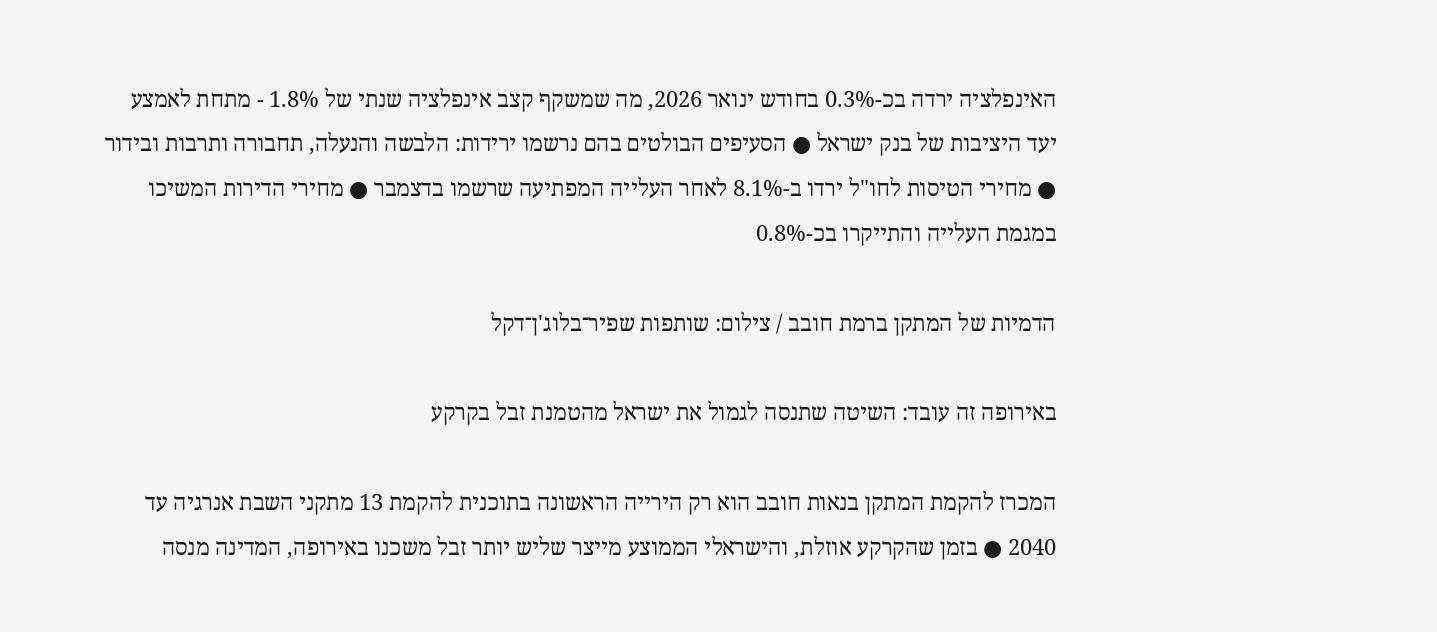האינפלציה ירדה בכ-0.3% בחודש ינואר 2026, מה שמשקף קצב אינפלציה שנתי של 1.8% - מתחת לאמצע יעד היציבות של בנק ישראל ● הסעיפים הבולטים בהם נרשמו ירידות: הלבשה והנעלה, תחבורה ותרבות ובידור ● מחירי הטיסות לחו"ל ירדו ב-8.1% לאחר העלייה המפתיעה שרשמו בדצמבר ● מחירי הדירות המשיכו במגמת העלייה והתייקרו בכ-0.8%

הדמיות של המתקן ברמת חובב / צילום: שותפות שפיר־בלוג'ן־דקל

באירופה זה עובד: השיטה שתנסה לגמול את ישראל מהטמנת זבל בקרקע

המכרז להקמת המתקן בנאות חובב הוא רק הירייה הראשונה בתוכנית להקמת 13 מתקני השבת אנרגיה עד 2040 ● בזמן שהקרקע אוזלת, והישראלי הממוצע מייצר שליש יותר זבל משכנו באירופה, המדינה מנסה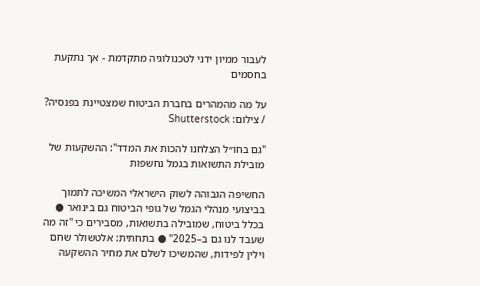לעבור ממיון ידני לטכנולוגיה מתקדמת - אך נתקעת בחסמים

על מה מהמהרים בחברת הביטוח שמצטיינת בפנסיה? / צילום: Shutterstock

"גם בחו״ל הצלחנו להכות את המדד": ההשקעות של מובילת התשואות בגמל נחשפות

החשיפה הגבוהה לשוק הישראלי המשיכה לתמוך בביצועי מנהלי הגמל של גופי הביטוח גם בינואר ● בכלל ביטוח, שמובילה בתשואות, מסבירים כי "זה מה שעבד לנו גם ב–2025" ● בתחתית: אלטשולר שחם וילין לפידות, שהמשיכו לשלם את מחיר ההשקעה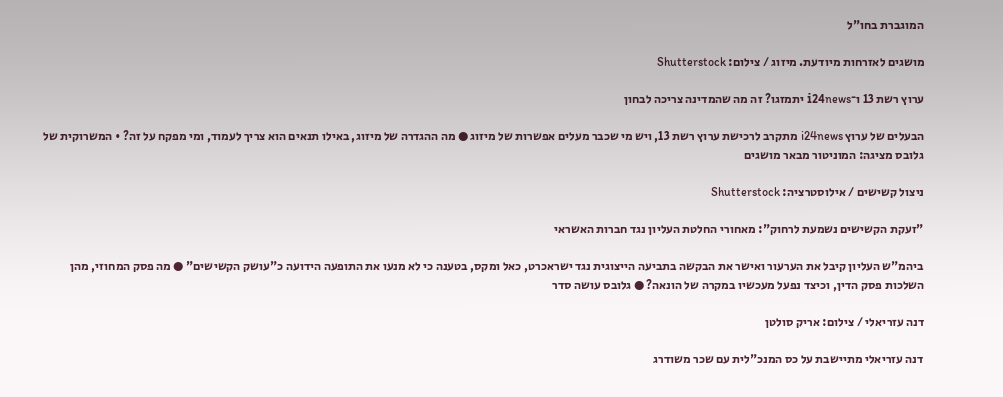המוגברת בחו"ל

מושגים לאזרחות מיודעת. מיזוג / צילום: Shutterstock

ערוץ רשת 13 ו־i24news יתמזגו? זה מה שהמדינה צריכה לבחון

הבעלים של ערוץ i24news מתקרב לרכישת ערוץ רשת 13, ויש מי שכבר מעלים אפשרות של מיזוג ● מה ההגדרה של מיזוג, באילו תנאים הוא צריך לעמוד, ומי מפקח על זה? • המשרוקית של גלובס מציגה: המוניטור מבאר מושגים

ניצול קשישים / אילוסטרציה: Shutterstock

"זעקת הקשישים נשמעת לרחוק": מאחורי החלטת העליון נגד חברות האשראי

ביהמ"ש העליון קיבל את הערעור ואישר את הבקשה בתביעה הייצוגית נגד ישראכרט, כאל ומקס, בטענה כי לא מנעו את התופעה הידועה כ"עושק הקשישים" ● מה פסק המחוזי, מהן השלכות פסק הדין, וכיצד נפעל מעכשיו במקרה של הונאה? ● גלובס עושה סדר

דנה עזריאלי / צילום: אריק סולטן

דנה עזריאלי מתיישבת על כס המנכ"לית עם שכר משודרג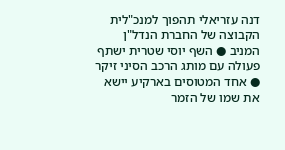דנה עזריאלי תהפוך למנכ"לית הקבוצה של החברת הנדל"ן המניב ● השף יוסי שטרית ישתף פעולה עם מותג הרכב הסיני זיקר ● אחד המטוסים בארקיע יישא את שמו של הזמר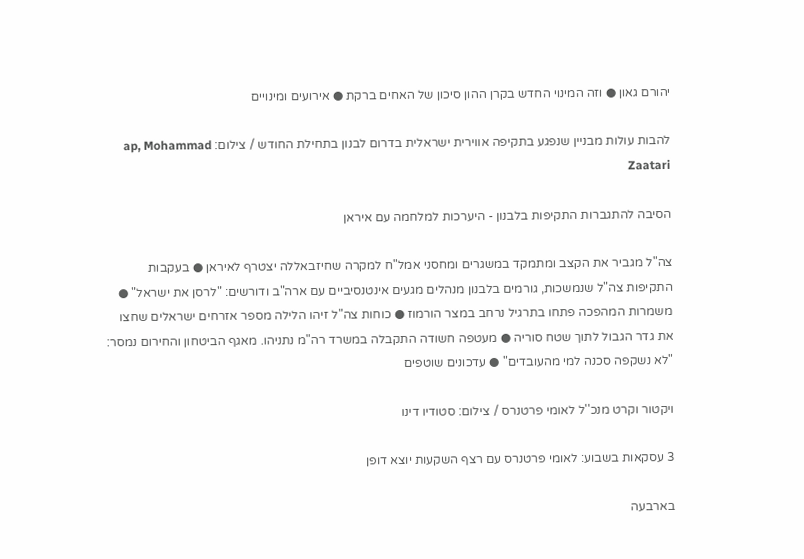יהורם גאון ● וזה המינוי החדש בקרן ההון סיכון של האחים ברקת ● אירועים ומינויים

להבות עולות מבניין שנפגע בתקיפה אווירית ישראלית בדרום לבנון בתחילת החודש / צילום: ap, Mohammad Zaatari

הסיבה להתגברות התקיפות בלבנון - היערכות למלחמה עם איראן

צה"ל מגביר את הקצב ומתמקד במשגרים ומחסני אמל"ח למקרה שחיזבאללה יצטרף לאיראן ● בעקבות התקיפות צה"ל שנמשכות, גורמים בלבנון מנהלים מגעים אינטנסיביים עם ארה"ב ודורשים: "לרסן את ישראל" ● משמרות המהפכה פתחו בתרגיל נרחב במצר הורמוז ● כוחות צה"ל זיהו הלילה מספר אזרחים ישראלים שחצו את גדר הגבול לתוך שטח סוריה ● מעטפה חשודה התקבלה במשרד רה"מ נתניהו. מאגף הביטחון והחירום נמסר: "לא נשקפה סכנה למי מהעובדים" ● עדכונים שוטפים

ויקטור וקרט מנכ''ל לאומי פרטנרס / צילום: סטודיו דינו

3 עסקאות בשבוע: לאומי פרטנרס עם רצף השקעות יוצא דופן

בארבעה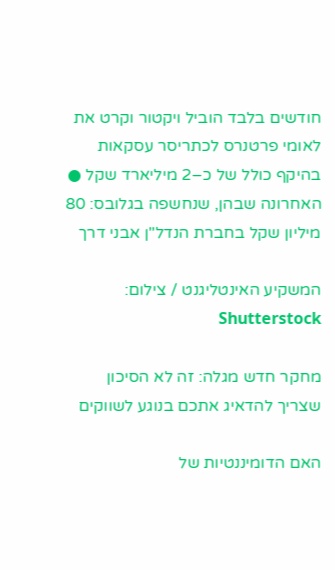חודשים בלבד הוביל ויקטור וקרט את לאומי פרטנרס לכתריסר עסקאות בהיקף כולל של כ–2 מיליארד שקל ● האחרונה שבהן, שנחשפה בגלובס: 80 מיליון שקל בחברת הנדל"ן אבני דרך

המשקיע האינטליגנט / צילום: Shutterstock

מחקר חדש מגלה: זה לא הסיכון שצריך להדאיג אתכם בנוגע לשווקים

האם הדומיננטיות של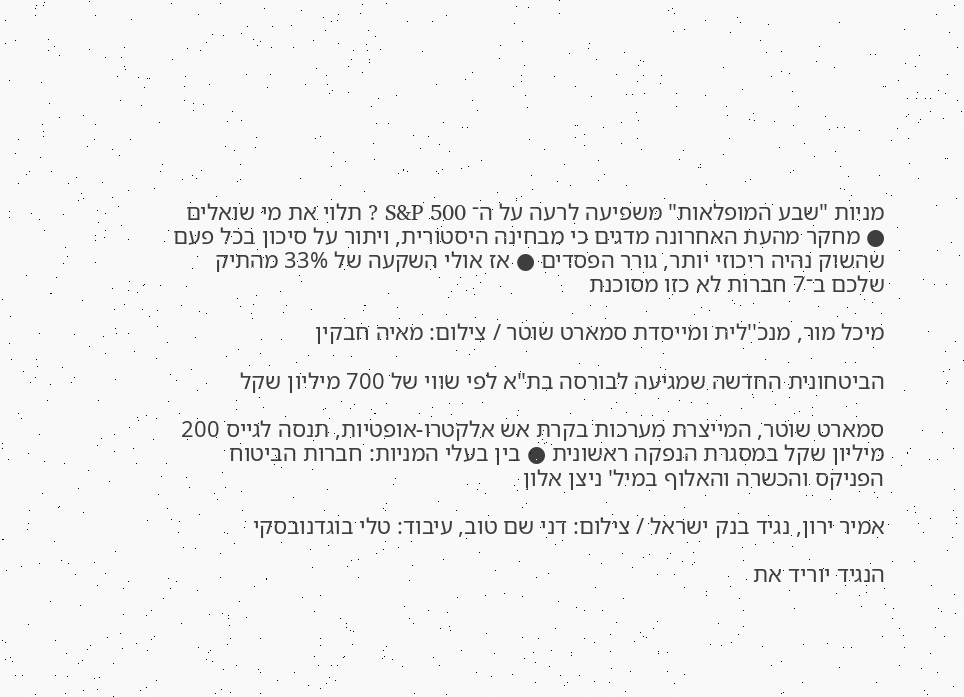מניות "שבע המופלאות" משפיעה לרעה על ה־ S&P 500 ? תלוי את מי שואלים ● מחקר מהעת האחרונה מדגים כי מבחינה היסטורית, ויתור על סיכון בכל פעם שהשוק נהיה ריכוזי יותר, גורר הפסדים ● אז אולי השקעה של 33% מהתיק שלכם ב־7 חברות לא כזו מסוכנת

מיכל מור, מנכ''לית ומייסדת סמארט שוטר / צילום: מאיה חבקין

הביטחונית החדשה שמגיעה לבורסה בת"א לפי שווי של 700 מיליון שקל

סמארט שוטר, המייצרת מערכות בקרת אש אלקטרו-אופטיות, תנסה לגייס 200 מיליון שקל במסגרת הנפקה ראשונית ● בין בעלי המניות: חברות הביטוח הפניקס והכשרה והאלוף במיל' ניצן אלון

אמיר ירון, נגיד בנק ישראל / צילום: דני שם טוב, עיבוד: טלי בוגדנובסקי

הנגיד יוריד את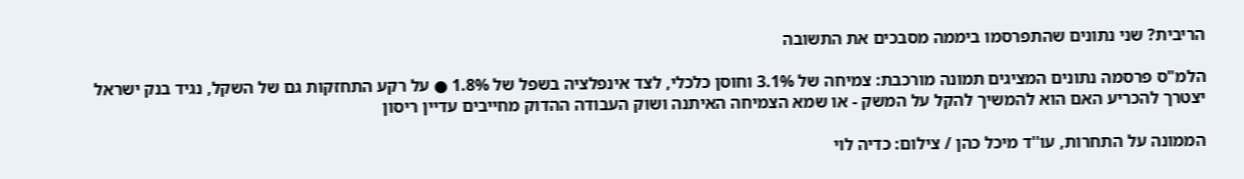הריבית? שני נתונים שהתפרסמו ביממה מסבכים את התשובה

הלמ"ס פרסמה נתונים המציגים תמונה מורכבת: צמיחה של 3.1% וחוסן כלכלי, לצד אינפלציה בשפל של 1.8% ● על רקע התחזקות גם של השקל, נגיד בנק ישראל יצטרך להכריע האם הוא להמשיך להקל על המשק - או שמא הצמיחה האיתנה ושוק העבודה ההדוק מחייבים עדיין ריסון

הממונה על התחרות, עו''ד מיכל כהן / צילום: כדיה לוי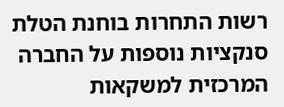רשות התחרות בוחנת הטלת סנקציות נוספות על החברה המרכזית למשקאות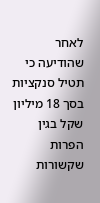לאחר שהודיעה כי תטיל סנקציות בסך 18 מיליון שקל בגין הפרות שקשורות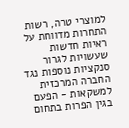למוצרי טרה, רשות התחרות מדווחת על ראיות חדשות שעשויות לגרור סנקציות נוספות נגד החברה המרכזית למשקאות - הפעם בגין הפרות בתחום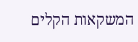המשקאות הקלים